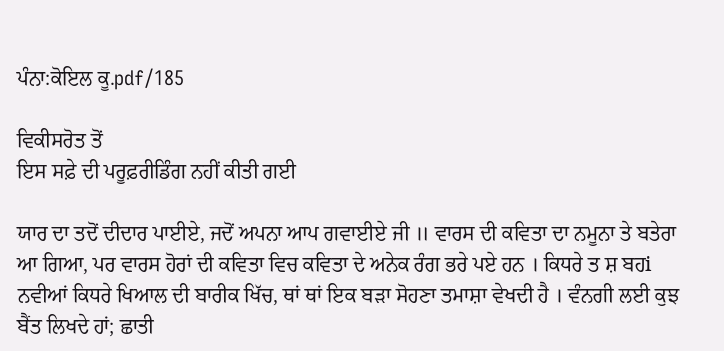ਪੰਨਾ:ਕੋਇਲ ਕੂ.pdf/185

ਵਿਕੀਸਰੋਤ ਤੋਂ
ਇਸ ਸਫ਼ੇ ਦੀ ਪਰੂਫ਼ਰੀਡਿੰਗ ਨਹੀਂ ਕੀਤੀ ਗਈ

ਯਾਰ ਦਾ ਤਦੋਂ ਦੀਦਾਰ ਪਾਈਏ, ਜਦੋਂ ਅਪਨਾ ਆਪ ਗਵਾਈਏ ਜੀ ॥ ਵਾਰਸ ਦੀ ਕਵਿਤਾ ਦਾ ਨਮੂਨਾ ਤੇ ਬਤੇਰਾ ਆ ਗਿਆ, ਪਰ ਵਾਰਸ ਹੋਰਾਂ ਦੀ ਕਵਿਤਾ ਵਿਚ ਕਵਿਤਾ ਦੇ ਅਨੇਕ ਰੰਗ ਭਰੇ ਪਏ ਹਨ । ਕਿਧਰੇ ਤ ਸ਼ ਬਹi ਨਵੀਆਂ ਕਿਧਰੇ ਖਿਆਲ ਦੀ ਬਾਰੀਕ ਖਿੱਚ, ਥਾਂ ਥਾਂ ਇਕ ਬੜਾ ਸੋਹਣਾ ਤਮਾਸ਼ਾ ਵੇਖਦੀ ਹੈ । ਵੰਨਗੀ ਲਈ ਕੁਝ ਬੈਂਤ ਲਿਖਦੇ ਹਾਂ; ਛਾਤੀ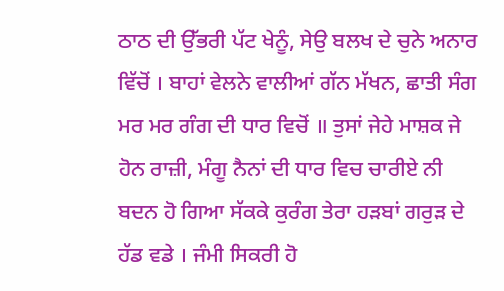ਠਾਠ ਦੀ ਉੱਭਰੀ ਪੱਟ ਖੇਨੂੰ, ਸੇਉ ਬਲਖ ਦੇ ਚੁਨੇ ਅਨਾਰ ਵਿੱਚੋਂ । ਬਾਹਾਂ ਵੇਲਨੇ ਵਾਲੀਆਂ ਗੱਨ ਮੱਖਨ, ਛਾਤੀ ਸੰਗ ਮਰ ਮਰ ਗੰਗ ਦੀ ਧਾਰ ਵਿਚੋਂ ॥ ਤੁਸਾਂ ਜੇਹੇ ਮਾਸ਼ਕ ਜੇ ਹੋਨ ਰਾਜ਼ੀ, ਮੰਗੂ ਨੈਨਾਂ ਦੀ ਧਾਰ ਵਿਚ ਚਾਰੀਏ ਨੀ ਬਦਨ ਹੋ ਗਿਆ ਸੱਕਕੇ ਕੁਰੰਗ ਤੇਰਾ ਹੜਬਾਂ ਗਰੁੜ ਦੇ ਹੱਡ ਵਡੇ । ਜੰਮੀ ਸਿਕਰੀ ਹੋ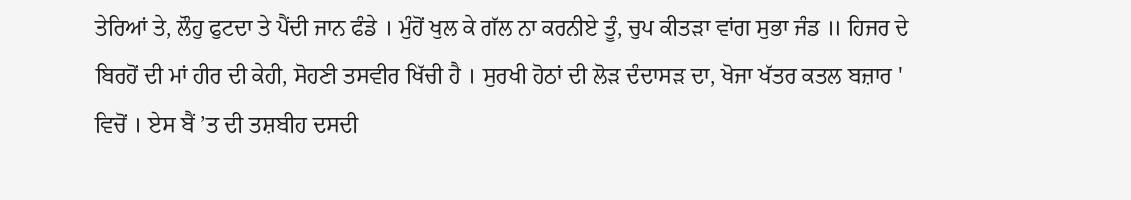ਤੇਰਿਆਂ ਤੇ, ਲੌਹੁ ਫੁਟਦਾ ਤੇ ਪੈਂਦੀ ਜਾਨ ਫੰਡੇ । ਮੁੰਹੋਂ ਖੁਲ ਕੇ ਗੱਲ ਨਾ ਕਰਨੀਏ ਤੂੰ, ਚੁਪ ਕੀਤੜਾ ਵਾਂਗ ਸੁਭਾ ਜੰਡ ॥ ਹਿਜਰ ਦੇ ਬਿਰਹੋਂ ਦੀ ਮਾਂ ਹੀਰ ਦੀ ਕੇਹੀ, ਸੋਹਣੀ ਤਸਵੀਰ ਖਿੱਚੀ ਹੈ । ਸੁਰਖੀ ਹੋਠਾਂ ਦੀ ਲੋੜ ਦੰਦਾਸੜ ਦਾ, ਖੋਜਾ ਖੱਤਰ ਕਤਲ ਬਜ਼ਾਰ ' ਵਿਚੋਂ । ਏਸ ਬੈਂ ’ਤ ਦੀ ਤਸ਼ਬੀਹ ਦਸਦੀ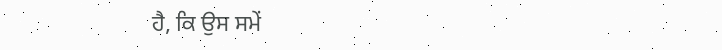ਹੈ, ਕਿ ਉਸ ਸਮੇਂ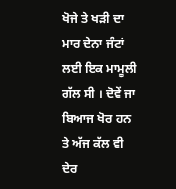ਖੋਜੇ ਤੇ ਖੜੀ ਦਾ ਮਾਰ ਦੇਨਾ ਜੰਟਾਂ ਲਈ ਇਕ ਮਾਮੂਲੀ ਗੱਲ ਸੀ । ਦੋਵੇਂ ਜਾ ਬਿਆਜ ਖੋਰ ਹਨ ਤੇ ਅੱਜ ਕੱਲ ਵੀ ਦੇਰ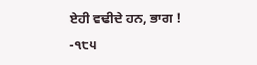ਏਹੀ ਵਢੀਦੇ ਹਨ, ਭਾਗ ! -੧੮੫